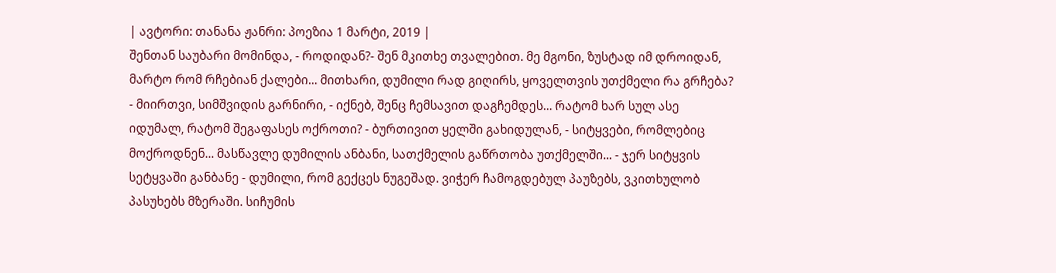| ავტორი: თანანა ჟანრი: პოეზია 1 მარტი, 2019 |
შენთან საუბარი მომინდა, - როდიდან?- შენ მკითხე თვალებით. მე მგონი, ზუსტად იმ დროიდან, მარტო რომ რჩებიან ქალები... მითხარი, დუმილი რად გიღირს, ყოველთვის უთქმელი რა გრჩება? - მიირთვი, სიმშვიდის გარნირი, - იქნებ, შენც ჩემსავით დაგჩემდეს... რატომ ხარ სულ ასე იდუმალ, რატომ შეგაფასეს ოქროთი? - ბურთივით ყელში გახიდულან, - სიტყვები, რომლებიც მოქროდნენ... მასწავლე დუმილის ანბანი, სათქმელის გაწრთობა უთქმელში... - ჯერ სიტყვის სეტყვაში განბანე - დუმილი, რომ გექცეს ნუგეშად. ვიჭერ ჩამოგდებულ პაუზებს, ვკითხულობ პასუხებს მზერაში. სიჩუმის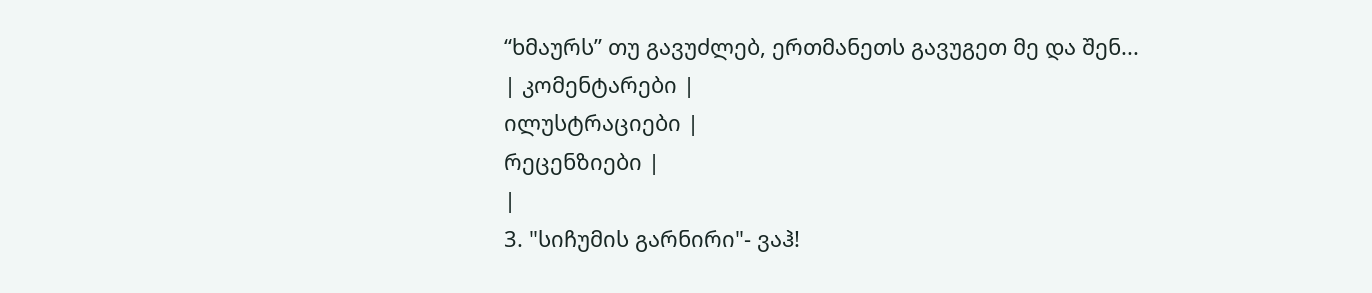“ხმაურს” თუ გავუძლებ, ერთმანეთს გავუგეთ მე და შენ...
| კომენტარები |
ილუსტრაციები |
რეცენზიები |
|
3. "სიჩუმის გარნირი"- ვაჰ!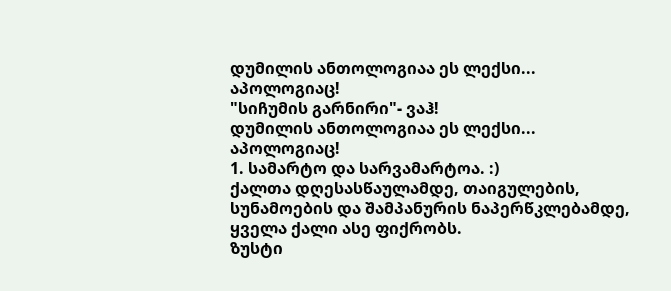დუმილის ანთოლოგიაა ეს ლექსი...
აპოლოგიაც!
"სიჩუმის გარნირი"- ვაჰ!
დუმილის ანთოლოგიაა ეს ლექსი...
აპოლოგიაც!
1. სამარტო და სარვამარტოა. :)
ქალთა დღესასწაულამდე, თაიგულების, სუნამოების და შამპანურის ნაპერწკლებამდე, ყველა ქალი ასე ფიქრობს.
ზუსტი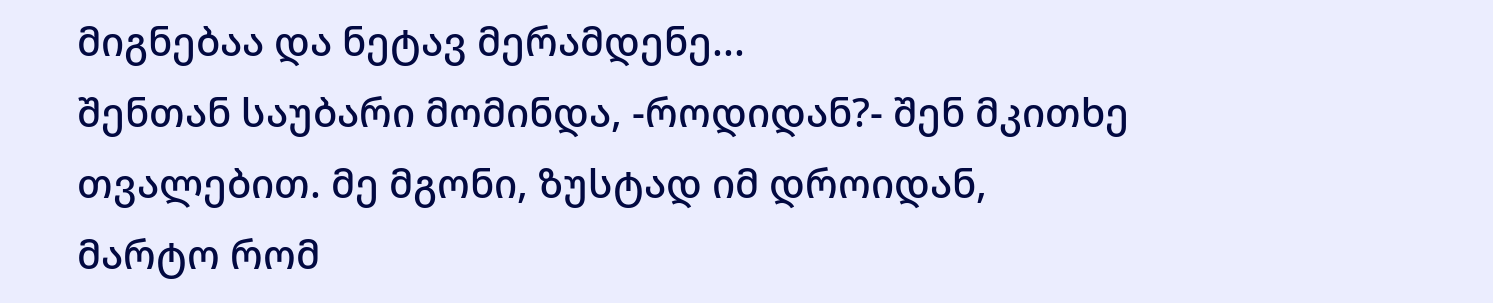მიგნებაა და ნეტავ მერამდენე...
შენთან საუბარი მომინდა, -როდიდან?- შენ მკითხე თვალებით. მე მგონი, ზუსტად იმ დროიდან, მარტო რომ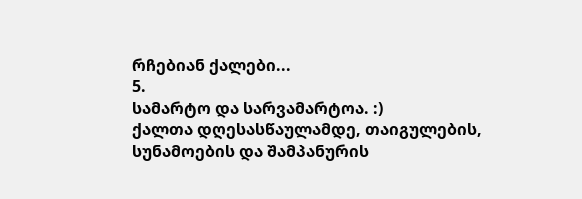რჩებიან ქალები...
5.
სამარტო და სარვამარტოა. :)
ქალთა დღესასწაულამდე, თაიგულების, სუნამოების და შამპანურის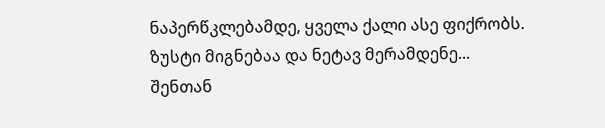ნაპერწკლებამდე, ყველა ქალი ასე ფიქრობს.
ზუსტი მიგნებაა და ნეტავ მერამდენე...
შენთან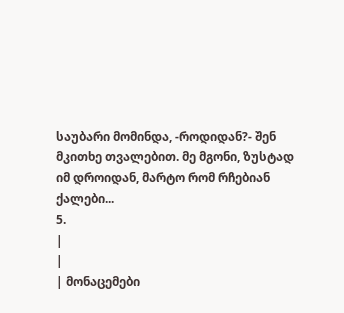საუბარი მომინდა, -როდიდან?- შენ მკითხე თვალებით. მე მგონი, ზუსტად იმ დროიდან, მარტო რომ რჩებიან ქალები...
5.
|
|
| მონაცემები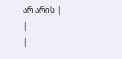არ არის |
|
|